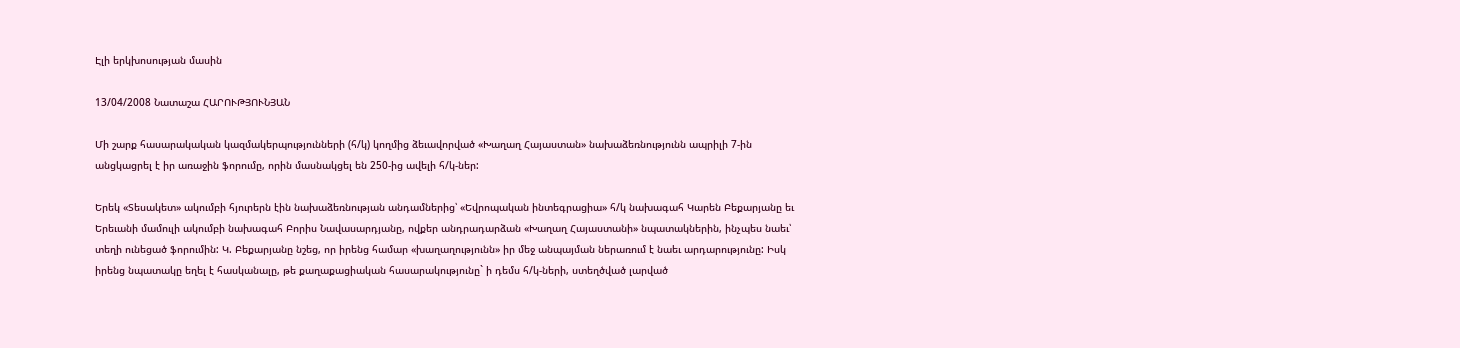Էլի երկխոսության մասին

13/04/2008 Նատաշա ՀԱՐՈՒԹՅՈՒՆՅԱՆ

Մի շարք հասարակական կազմակերպությունների (հ/կ) կողմից ձեւավորված «Խաղաղ Հայաստան» նախաձեռնությունն ապրիլի 7-ին անցկացրել է իր առաջին ֆորումը, որին մասնակցել են 250-ից ավելի հ/կ-ներ:

Երեկ «Տեսակետ» ակումբի հյուրերն էին նախաձեռնության անդամներից՝ «Եվրոպական ինտեգրացիա» հ/կ նախագահ Կարեն Բեքարյանը եւ Երեւանի մամուլի ակումբի նախագահ Բորիս Նավասարդյանը, ովքեր անդրադարձան «Խաղաղ Հայաստանի» նպատակներին, ինչպես նաեւ՝ տեղի ունեցած ֆորումին: Կ. Բեքարյանը նշեց, որ իրենց համար «խաղաղությունն» իր մեջ անպայման ներառում է նաեւ արդարությունը: Իսկ իրենց նպատակը եղել է հասկանալը, թե քաղաքացիական հասարակությունը` ի դեմս հ/կ-ների, ստեղծված լարված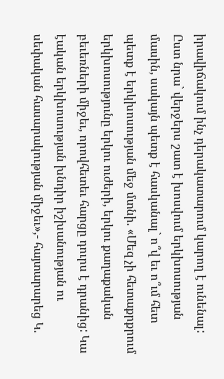իրավիճակում ինչ դերակատարում կարող է ունենալ: Ըստ նրա` վերջերս շատ է խոսվում երկխոսության մասին, սակայն պետք է հասկանալ` ո՞վ եւ ո՞ւմ հետ պետք է երկխոսության մեջ մտնի. «Մեզ չի հետաքրքրում երկխոսությունը երկու ուժերի, երկու քաղաքական բեւեռների միջեւ, որովհետեւ հարցը դուրս է դրանից: Կա էական երկխոսության խնդիր իշխանության ու սեփական հասարակության միջեւ»,- հայտարարեց Կ.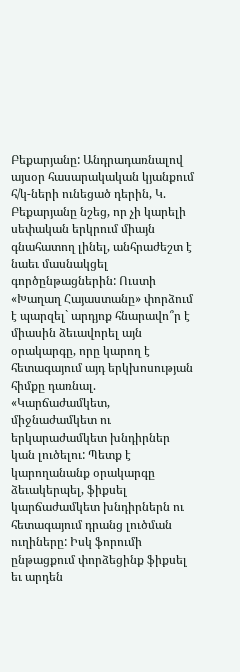Բեքարյանը: Անդրադառնալով այսօր հասարակական կյանքում հ/կ-ների ունեցած դերին, Կ. Բեքարյանը նշեց, որ չի կարելի սեփական երկրում միայն գնահատող լինել, անհրաժեշտ է նաեւ մասնակցել գործընթացներին: Ուստի «Խաղաղ Հայաստանը» փորձում է պարզել` արդյոք հնարավո՞ր է միասին ձեւավորել այն օրակարգը, որը կարող է հետագայում այդ երկխոսության հիմքը դառնալ. «Կարճաժամկետ, միջնաժամկետ ու երկարաժամկետ խնդիրներ կան լուծելու: Պետք է կարողանանք օրակարգը ձեւակերպել, ֆիքսել կարճաժամկետ խնդիրներն ու հետագայում դրանց լուծման ուղիները: Իսկ ֆորումի ընթացքում փորձեցինք ֆիքսել եւ արդեն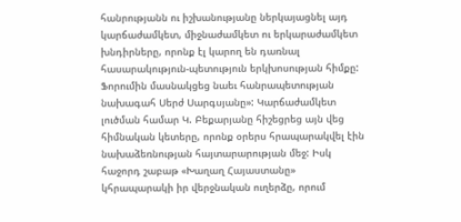հանրությանն ու իշխանությանը ներկայացնել այդ կարճաժամկետ, միջնաժամկետ ու երկարաժամկետ խնդիրները, որոնք էլ կարող են դառնալ հասարակություն-պետություն երկխոսության հիմքը: Ֆորումին մասնակցեց նաեւ հանրապետության նախագահ Սերժ Սարգսյանը»: Կարճաժամկետ լուծման համար Կ. Բեքարյանը հիշեցրեց այն վեց հիմնական կետերը, որոնք օրերս հրապարակվել էին նախաձեռնության հայտարարության մեջ: Իսկ հաջորդ շաբաթ «Խաղաղ Հայաստանը» կհրապարակի իր վերջնական ուղերձը, որում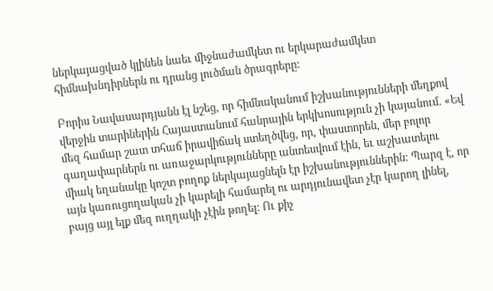ներկայացված կլինեն նաեւ միջնաժամկետ ու երկարաժամկետ հիմնախնդիրներն ու դրանց լուծման ծրագրերը:

Բորիս Նավասարդյանն էլ նշեց, որ հիմնականում իշխանությունների մեղքով վերջին տարիներին Հայաստանում հանրային երկխոսություն չի կայանում. «Եվ մեզ համար շատ տհաճ իրավիճակ ստեղծվեց, որ, փաստորեն, մեր բոլոր գաղափարներն ու առաջարկությունները անտեսվում էին, եւ աշխատելու միակ եղանակը կոշտ բողոք ներկայացնելն էր իշխանություններին: Պարզ է, որ այն կառուցողական չի կարելի համարել ու արդյունավետ չէր կարող լինել, բայց այլ ելք մեզ ուղղակի չէին թողել: Ու քիչ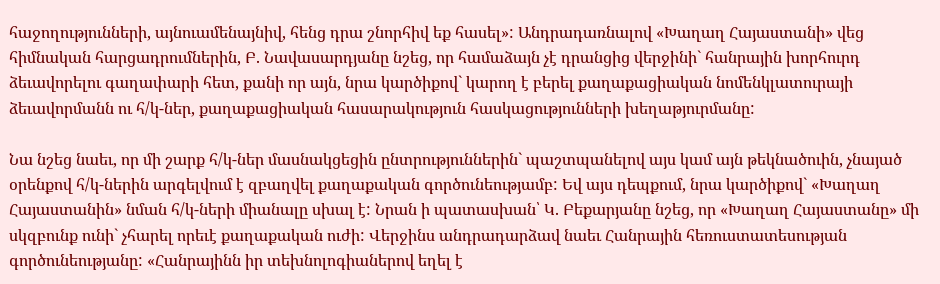հաջողությունների, այնուամենայնիվ, հենց դրա շնորհիվ եք հասել»: Անդրադառնալով «Խաղաղ Հայաստանի» վեց հիմնական հարցադրումներին, Բ. Նավասարդյանը նշեց, որ համաձայն չէ դրանցից վերջինի` հանրային խորհուրդ ձեւավորելու գաղափարի հետ, քանի որ այն, նրա կարծիքով` կարող է բերել քաղաքացիական նոմենկլատուրայի ձեւավորմանն ու հ/կ-ներ, քաղաքացիական հասարակություն հասկացությունների խեղաթյուրմանը:

Նա նշեց նաեւ, որ մի շարք հ/կ-ներ մասնակցեցին ընտրություններին` պաշտպանելով այս կամ այն թեկնածուին, չնայած օրենքով հ/կ-ներին արգելվում է զբաղվել քաղաքական գործունեությամբ: Եվ այս դեպքում, նրա կարծիքով` «Խաղաղ Հայաստանին» նման հ/կ-ների միանալը սխալ է: Նրան ի պատասխան՝ Կ. Բեքարյանը նշեց, որ «Խաղաղ Հայաստանը» մի սկզբունք ունի` չհարել որեւէ քաղաքական ուժի: Վերջինս անդրադարձավ նաեւ Հանրային հեռուստատեսության գործունեությանը: «Հանրայինն իր տեխնոլոգիաներով եղել է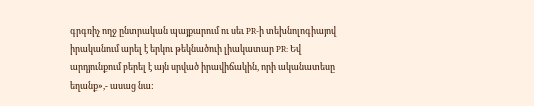գրգռիչ ողջ ընտրական պայքարում ու սեւ PR-ի տեխնոլոգիայով իրականում արել է երկու թեկնածուի լիակատար PR: Եվ արդյունքում բերել է այն սրված իրավիճակին, որի ականատեսը եղանք»,- ասաց նա: